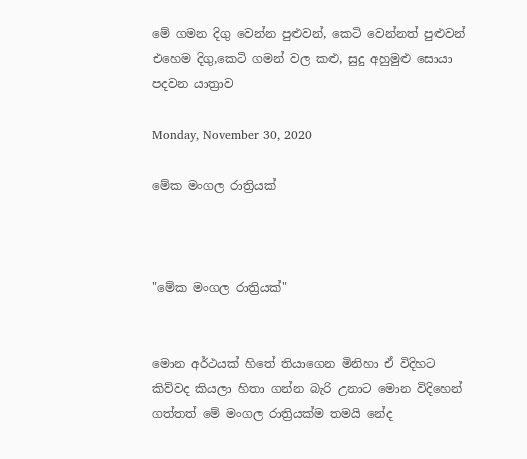මේ ගමන දිගු වෙන්න පුළුවන්, කෙටි වෙන්නත් පුළුවන්
එහෙම දිගු,කෙටි ගමන් වල කළු, සුදු අහුමුළු සොයා පදවන යාත්‍රාව

Monday, November 30, 2020

මේක මංගල රාත්‍රියක්



"මේක මංගල රාත්‍රියක්"


මොන අර්ථයක් හිතේ තියාගෙන මිනිහා ඒ විදිහට කිව්වද කියලා හිතා ගන්න බැරි උනාට මොන විදිහෙන් ගත්තත් මේ මංගල රාත්‍රියක්ම තමයි නේද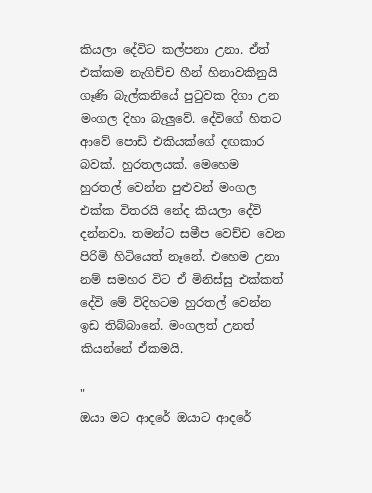කියලා දේවිට කල්පනා උනා. ඒත් එක්කම නැගිච්ච හීන් හිනාවකිනුයි ගෑණි බැල්කනියේ පුටුවක දිගා උන මංගල දිහා බැලුවේ. දේවිගේ හිතට ආවේ පොඩි එකියක්ගේ දඟකාර බවක්. හුරතලයක්. මෙහෙම හුරතල් වෙන්න පුළුවන් මංගල එක්ක විතරයි නේද කියලා දේවි දන්නවා. තමන්ට සමීප වෙච්ච වෙන පිරිමි හිටියෙත් නෑනේ. එහෙම උනා නම් සමහර විට ඒ මිනිස්සු එක්කත් දේවි මේ විදිහටම හුරතල් වෙන්න ඉඩ තිබ්බානේ. මංගලත් උනත් කියන්නේ ඒකමයි.

"
ඔයා මට ආදරේ ඔයාට ආදරේ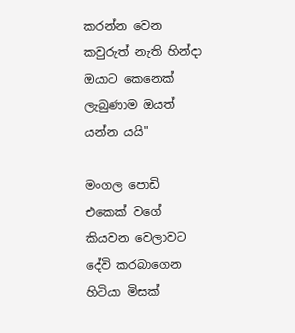කරන්න වෙන කවුරුත් නැති හින්දා ඔයාට කෙනෙක් ලැබුණාම ඔයත් යන්න යයි"

මංගල පොඩි එකෙක් වගේ කියවන වෙලාවට දේවි කරබාගෙන හිටියා මිසක්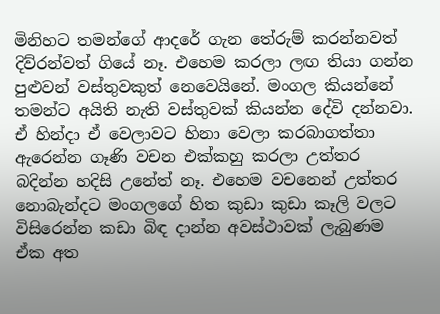මිනිහට තමන්ගේ ආදරේ ගැන තේරුම් කරන්නවත් දිව්රන්වත් ගියේ නෑ. එහෙම කරලා ලඟ තියා ගන්න පුළුවන් වස්තුවකුත් නෙවෙයිනේ. මංගල කියන්නේ තමන්ට අයිති නැති වස්තුවක් කියන්න දේවි දන්නවා. ඒ හින්දා ඒ වෙලාවට හිනා වෙලා කරබාගත්තා ඇරෙන්න ගෑණි වචන එක්කහු කරලා උත්තර බදින්න හදිසි උනේත් නෑ. එහෙම වචනෙන් උත්තර නොබැන්දට මංගලගේ හිත කුඩා කුඩා කෑලි වලට විසිරෙන්න කඩා බිඳ දාන්න අවස්ථාවක් ලැබුණම ඒක අත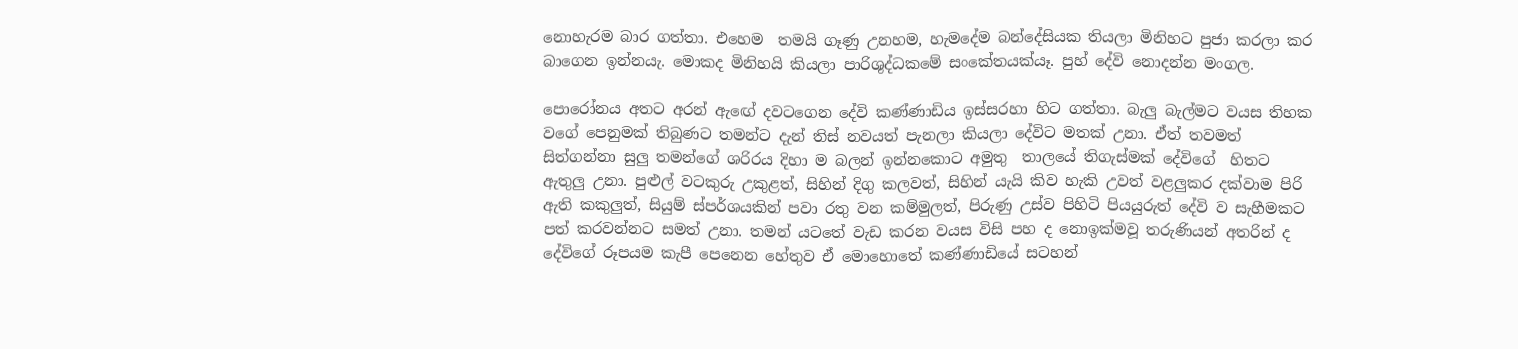නොහැරම බාර ගත්තා. එහෙම  තමයි ගෑණු උනහම, හැමදේම බන්දේසියක තියලා මිනිහට පුජා කරලා කර බාගෙන ඉන්නයැ. මොකද මිනිහයි කියලා පාරිශුද්ධකමේ සංකේතයක්යෑ. පුහ් දේවි නොදන්න මංගල.

පොරෝනය අතට අරන් ඇඟේ දවටගෙන දේවි කණ්ණාඩිය ඉස්සරහා හිට ගත්තා. බැලු බැල්මට වයස තිහක වගේ පෙනුමක් තිබුණට තමන්ට දැන් තිස් නවයත් පැනලා කියලා දේවිට මතක් උනා. ඒත් තවමත් සිත්ගන්නා සුලු තමන්ගේ ශරිරය දිහා ම බලන් ඉන්නකොට අමුතු  තාලයේ තිගැස්මක් දේවිගේ  හිතට ඇතුලු උනා. පුළුල් වටකුරු උකුළත්, සිහින් දිගු කලවත්, සිහින් යැයි කිව හැකි උවත් වළලුකර දක්වාම පිරි ඇති කකුලුත්, සියුම් ස්පර්ශයකින් පවා රතු වන කම්මුලත්, පිරුණු උස්ව පිහිටි පියයුරුත් දේවි ව සැහීමකට පත් කරවන්නට සමත් උනා. තමන් යටතේ වැඩ කරන වයස විසි පහ ද නොඉක්මවූ තරුණියන් අතරින් ද දේවිගේ රූපයම කැපී පෙනෙන හේතුව ඒ මොහොතේ කණ්ණාඩියේ සටහන්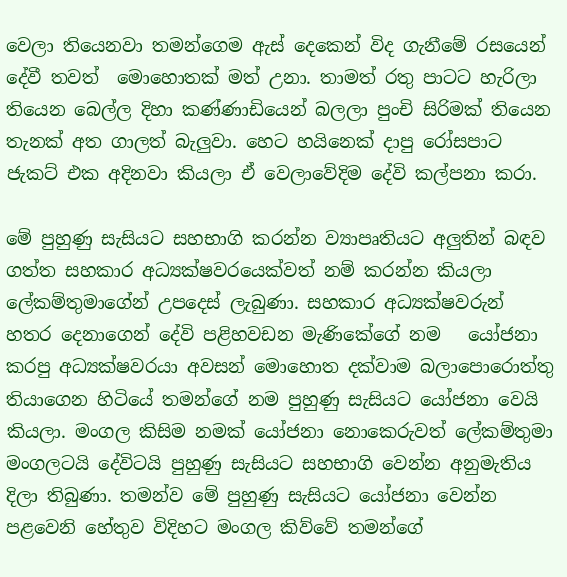වෙලා තියෙනවා තමන්ගෙම ඇස් දෙකෙන් විද ගැනීමේ රසයෙන් දේවී තවත්  මොහොතක් මත් උනා. තාමත් රතු පාටට හැරිලා තියෙන බෙල්ල දිහා කණ්ණාඩියෙන් බලලා පුංචි සිරිමක් තියෙන තැනක් අත ගාලත් බැලුවා. හෙට හයිනෙක් දාපු රෝසපාට ජැකට් එක අදිනවා කියලා ඒ වෙලාවේදිම දේවි කල්පනා කරා.

මේ පුහුණු සැසියට සහභාගි කරන්න ව්‍යාපෘතියට අලුතින් බඳව ගත්ත සහකාර අධ්‍යක්ෂවරයෙක්වත් නම් කරන්න කියලා ලේකම්තුමාගේන් උපදෙස් ලැබුණා. සහකාර අධ්‍යක්ෂවරුන් හතර දෙනාගෙන් දේවි පළිහවඩන මැණිකේගේ නම   යෝජනා කරපු අධ්‍යක්ෂවරයා අවසන් මොහොත දක්වාම බලාපොරොත්තු තියාගෙන හිටියේ තමන්ගේ නම පුහුණු සැසියට යෝජනා වෙයි කියලා. මංගල කිසිම නමක් යෝජනා නොකෙරුවත් ලේකම්තුමා මංගලටයි දේවිටයි පුහුණු සැසියට සහභාගි වෙන්න අනුමැතිය දිලා තිබුණා. තමන්ව මේ පුහුණු සැසියට යෝජනා වෙන්න පළවෙනි හේතුව විදිහට මංගල කිව්වේ තමන්ගේ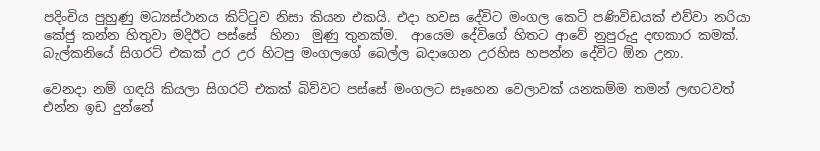පදිංචිය පුහුණු මධ්‍යස්ථානය කිට්ටුව නිසා කියන එකයි. එදා හවස දේවිට මංගල කෙටි පණිවිඩයක් එව්වා නරියා කේජු කන්න හිතුවා මදිඊ‍ට පස්සේ  හිනා  මුණු තුනක්ම.  ආයෙම දේවිගේ හිතට ආවේ නුපුරුදු දඟකාර කමක්. බැල්කනියේ සිගරට් එකක් උර උර හිටපු මංගලගේ බෙල්ල බදාගෙන උරහිස හපන්න දේවිට ඕන උනා.

වෙනදා නම් ගඳයි කියලා සිගරට් එකක් බිව්වට පස්සේ මංගලට සෑහෙන වෙලාවක් යනකම්ම තමන් ලඟටවත් එන්න ඉඩ දුන්නේ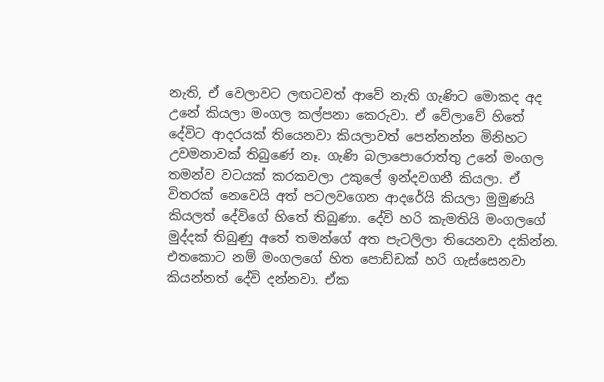නැති, ඒ වෙලාවට ලඟටවත් ආවේ නැති ගැණිට මොකද අද උනේ කියලා මංගල කල්පනා කෙරුවා. ඒ වේලාවේ හිතේ දේවිට ආදරයක් තියෙනවා කියලාවත් පෙන්නන්න මිනිහට උවමනාවක් තිබුණේ නෑ. ගැණි බලාපොරොත්තු උනේ මංගල තමන්ව වටයක් කරකවලා උකුලේ ඉන්දවගනී කියලා. ඒ විතරක් නෙවෙයි අත් පටලවගෙන ආදරේයි කියලා මුමුණයි කියලත් දේවිගේ හිතේ තිබුණා. දේවි හරි කැමතියි මංගලගේ මුද්දක් තිබුණු අතේ තමන්ගේ අත පැටලිලා තියෙනවා දකින්න. එතකොට නම් මංගලගේ හිත පොඩ්ඩක් හරි ගැස්සෙනවා කියන්නත් දේවි දන්නවා. ඒක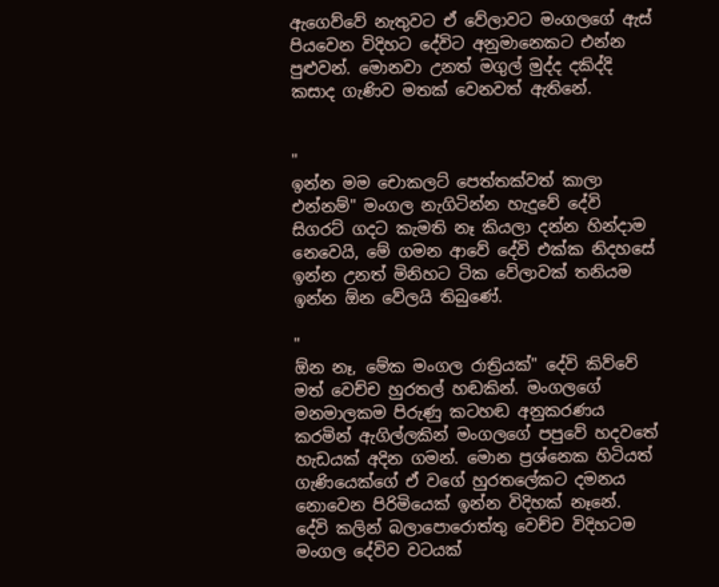ඇගෙව්වේ නැතුවට ඒ වේලාවට මංගලගේ ඇස් පියවෙන විදිහට දේවිට අනුමානෙකට එන්න පුළුවන්. මොනවා උනත් මගුල් මුද්ද දකිද්දි කසාද ගැණිව මතක් වෙනවත් ඇතිනේ.


"
ඉන්න මම චොකලට් පෙත්තක්වත් කාලා එන්නම්" මංගල නැගිටින්න හැදුවේ දේවි සිගරට් ගදට කැමති නෑ කියලා දන්න හින්දාම නෙවෙයි, මේ ගමන ආවේ දේවි එක්ක නිදහසේ ඉන්න උනත් මිනිහට ටික වේලාවක් තනියම ඉන්න ඕන වේලයි තිබුණේ.

"
ඕන නෑ, මේක මංගල රාත්‍රියක්" දේවි කිව්වේ මත් වෙච්ච හුරතල් හඬකින්. මංගලගේ මනමාලකම පිරුණු කටහඬ අනුකරණය කරමින් ඇගිල්ලකින් මංගලගේ පපුවේ හදවතේ හැඩයක් අදින ගමන්. මොන ප්‍රශ්නෙක හිටියත් ගැණියෙක්ගේ ඒ වගේ හුරතලේකට දමනය නොවෙන පිරිමියෙක් ඉන්න විදිහක් නෑනේ. දේවි කලින් බලාපොරොත්තු වෙච්ච විදිහටම මංගල දේවිව වටයක්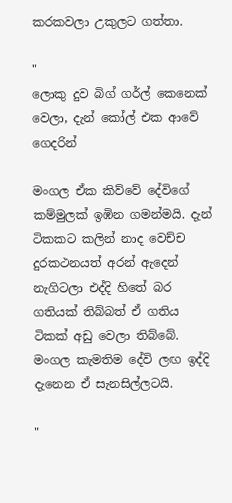කරකවලා උකුලට ගත්තා.

"
ලොකු දුව බිග් ගර්ල් කෙනෙක් වෙලා, දැන් කෝල් එක ආවේ ගෙදරින්

මංගල ඒක කිව්වේ දේවිගේ කම්මුලක් ඉඹින ගමන්මයි. දැන් ටිකකට කලින් නාද වෙච්ච දුරකථනයත් අරන් ඇදෙන් නැගිටලා එද්දි හිතේ බර ගතියක් තිබ්බත් ඒ ගතිය ටිකක් අඩු වෙලා තිබ්බේ. මංගල කැමතිම දේවි ලඟ ඉද්දි දැනෙන ඒ සැනසිල්ලටයි.

"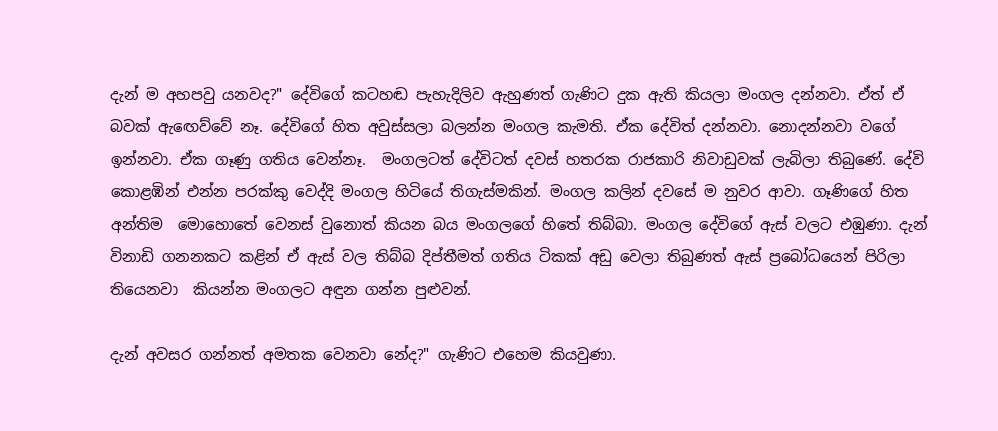දැන් ම අහපවු යනවද?" දේවිගේ කටහඬ පැහැදිලිව ඇහුණත් ගැණිට දුක ඇති කියලා මංගල දන්නවා. ඒත් ඒ බවක් ඇඟෙව්වේ නෑ. දේවිගේ හිත අවුස්සලා බලන්න මංගල කැමති. ඒක දේවිත් දන්නවා. නොදන්නවා වගේ ඉන්නවා. ඒක ගෑණු ගතිය වෙන්නෑ.  මංගලටත් දේවිටත් දවස් හතරක රාජකාරි නිවාඩුවක් ලැබිලා තිබුණේ. දේවි කොළඹින් එන්න පරක්කු වෙද්දි මංගල හිටියේ තිගැස්මකින්. මංගල කලින් දවසේ ම නුවර ආවා. ගෑණිගේ හිත අන්තිම  මොහොතේ වෙනස් වුනොත් කියන බය මංගලගේ හිතේ තිබ්බා. මංගල දේවිගේ ඇස් වලට එඹුණා. දැන් විනාඩි ගනනකට කළින් ඒ ඇස් වල තිබ්බ දිප්තීමත් ගතිය ටිකක් අඩු වෙලා තිබුණත් ඇස් ප්‍රබෝධයෙන් පිරිලා තියෙනවා  කියන්න මංගලට අඳුන ගන්න පුළුවන්.

දැන් අවසර ගන්නත් අමතක වෙනවා නේද?" ගැණිට එහෙම කියවුණා.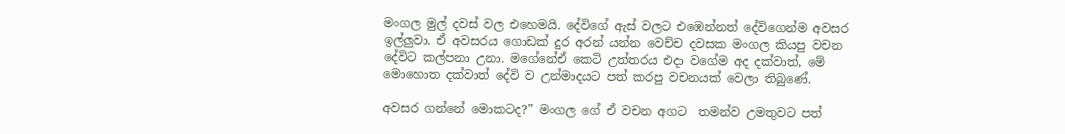මංගල මුල් දවස් වල එහෙමයි. දේවිගේ ඇස් වලට එඹෙන්නත් දේවිගෙන්ම අවසර ඉල්ලුවා. ඒ අවසරය ගොඩක් දුර අරන් යන්න වෙච්ච දවසක මංගල කියපු වචන දේවිට කල්පනා උනා. මගේනේඒ කෙටි උත්තරය එදා වගේම අද දක්වාත්, මේ මොහොත දක්වාත් දේවි ව උන්මාදයට පත් කරපු වචනයක් වෙලා තිබුණේ.

අවසර ගන්නේ මොකටද?” මංගල ගේ ඒ වචන අගට  තමන්ව උමතුවට පත්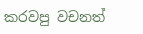කරවපු වචනත්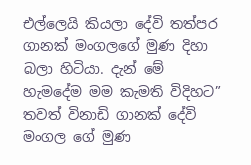එල්ලෙයි කියලා දේවි තත්පර ගානක් මංගලගේ මුණ දිහා බලා හිටියා. දැන් මේ හැමදේම මම කැමති විදිහට”  තවත් විනාඩි ගානක් දේවි මංගල ගේ මුණ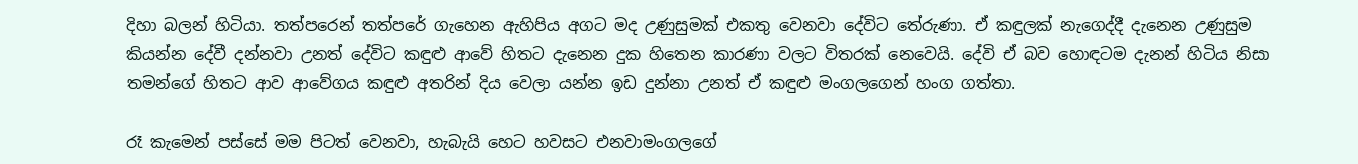දිහා බලන් හිටියා. තත්පරෙන් තත්පරේ ගැහෙන ඇහිපිය අගට මද උණුසුමක් එකතු වෙනවා දේවිට තේරුණා. ඒ කඳුලක් නැගෙද්දී දැනෙන උණුසුම කියන්න දේවී දන්නවා උනත් දේවිට කඳුළු ආවේ හිතට දැනෙන දුක හිතෙන කාරණා වලට විතරක් නෙවෙයි. දේවි ඒ බව හොඳටම දැනන් හිටිය නිසා තමන්ගේ හිතට ආව ආවේගය කඳුළු අතරින් දිය වෙලා යන්න ඉඩ දුන්නා උනත් ඒ කඳුළු මංගල‍ගෙන් හංග ගත්තා.

රෑ කැමෙන් පස්සේ මම පිටත් වෙනවා, හැබැයි හෙට හවසට එනවාමංගලගේ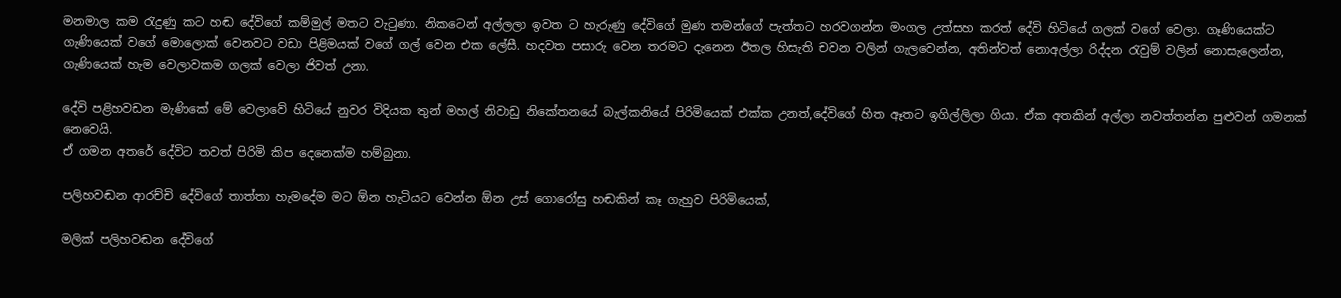මනමාල කම රැදුණු කට හඬ දේවිගේ කම්මුල් මතට වැටුණා. නිකටෙන් අල්ලලා ඉවත ට හැරුණු දේවිගේ මුණ තමන්ගේ පැත්තට හරවගන්න මංගල උත්සහ කරත් දේවි හිටියේ ගලක් වගේ වෙලා. ගෑණියෙක්ට ගැණියෙක් වගේ මොලොක් වෙනවට වඩා පිළිමයක් වගේ ගල් වෙන එක ලේසී. හදවත පසාරු වෙන තරමට දැනෙන ඊතල හිසැති චවන වලින් ගැලවෙන්න, අතින්වත් නොඅල්ලා රිද්දන රැවුම් වලින් නොසැලෙන්න,  ගැණියෙක් හැම වෙලාවකම ගලක් වෙලා ජිවත් උනා.

දේවි පළිහවඩන මැණිකේ මේ වෙලාවේ හිටියේ නුවර විදියක තුන් මහල් නිවාඩු නිකේතනයේ බැල්කනියේ පිරිමියෙක් එක්ක උනත්,දේවිගේ හිත ඈතට ඉගිල්ලිලා ගියා. ඒක අතකින් අල්ලා නවත්තන්න පුළුවන් ගමනක් නෙවෙයි.
ඒ ගමන අතරේ දේවිට තවත් පිරිමි කිප දෙනෙක්ම හම්බුනා.

පලිහවඬන ආරච්චි දේවිගේ තාත්තා හැමදේම මට ඕන හැටියට වෙන්න ඕන උස් ගොරෝසු හඬකින් කෑ ගැහුව පිරිමියෙක්,

මලික් පලිහවඬන දේවිගේ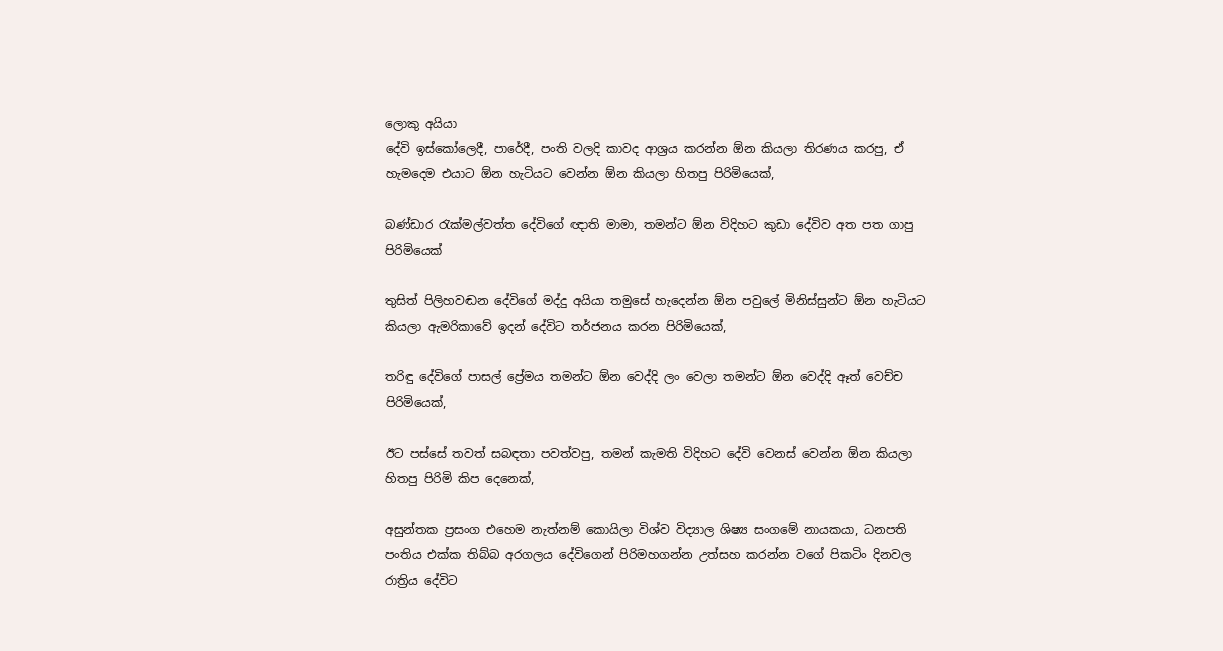ලොකු අයියා
දේවි ඉස්කෝලෙදී, පාරේදී, පංති වලදි කාවද ආශ්‍රය කරන්න ඕන කියලා තිරණය කරපු, ඒ හැමදෙම එයාට ඕන හැටියට වෙන්න ඕන කියලා හිතපු පිරිමියෙක්,

බණ්ඩාර රැක්මල්වත්ත දේවිගේ ඥාති මාමා, තමන්ට ඕන විදිහට කුඩා දේවිව අත පත ගාපු පිරිමියෙක්

තුසිත් පිලිහවඬන දේවිගේ මද්දු අයියා තමුසේ හැදෙන්න ඕන පවුලේ මිනිස්සුන්ට ඕන හැටියට කියලා ඇමරිකාවේ ඉදන් දේවිට තර්ජනය කරන පිරිමියෙක්,

තරිඳු දේවිගේ පාසල් ප්‍රේමය තමන්ට ඕන වෙද්දි ලං වෙලා තමන්ට ඕන වෙද්දි ඈත් වෙච්ච පිරිමියෙක්,

ඊට පස්සේ තවත් සබඳතා පවත්වපු, තමන් කැමති විදිහට දේවි වෙනස් වෙන්න ඕන කියලා හිතපු පිරිමි කිප දෙනෙක්,

අසුන්තක ප්‍රසංග එහෙම නැත්නම් කොයිලා විශ්ව විද්‍යාල ශිෂ්‍ය සංගමේ නායකයා, ධනපති පංතිය එක්ක තිබ්බ අරගලය දේවිගෙන් පිරිමහගන්න උත්සහ කරන්න වගේ පිකටිං දිනවල රාත්‍රිය දේවිට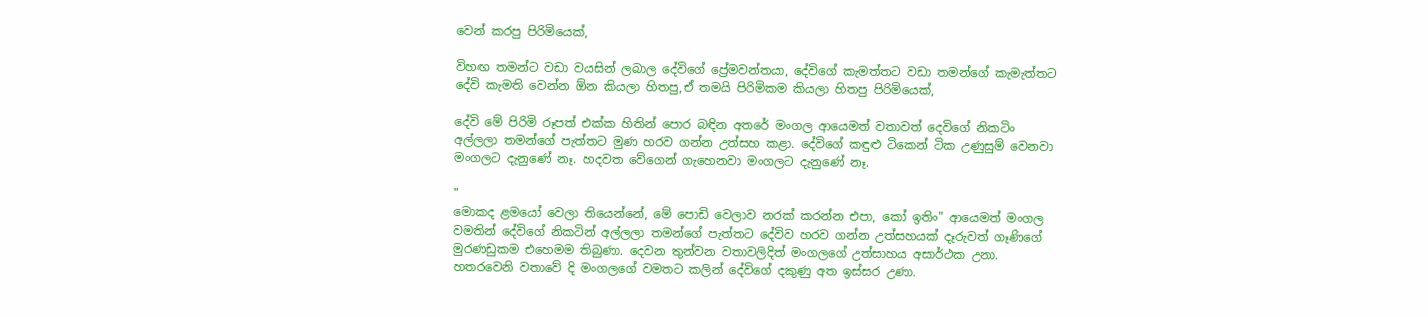වෙන් කරපු පිරිමියෙක්,

විහඟ තමන්ට වඩා වයසින් ලබාල දේවිගේ ප්‍රේමවන්තයා, දේවිගේ කැමත්තට වඩා තමන්ගේ කැමැත්තට දේවි කැමති වෙන්න ඕන කියලා හිතපු,ඒ තමයි පිරිමිකම කියලා හිතපු පිරිමියෙක්,

දේවි මේ පිරිමි රූපත් එක්ක හිතින් පොර බඳින අතරේ මංගල ආයෙමත් වතාවත් දෙවිගේ නිකටිං අල්ලලා තමන්ගේ පැත්තට මුණ හරව ගන්න උත්සහ කළා. දේවිගේ කඳුළු ටිකෙන් ටික උණුසුම් වෙනවා මංගලට දැනුණේ නෑ. හදවත වේගෙන් ගැහෙනවා මංගලට දැනුණේ නෑ.

"
මොකද ළමයෝ වෙලා තියෙන්නේ, මේ පොඩි වෙලාව නරක් කරන්න එපා, කෝ ඉතිං" ආයෙමත් මංගල වමතින් දේවිගේ නිකටින් අල්ලලා තමන්ගේ පැත්තට දේවිව හරව ගන්න උත්සහයක් දෑරුවත් ගෑණිගේ මුරණඩුකම එහෙමම තිබුණා. දෙවන තුන්වන වතාවලිදිත් මංගලගේ උත්සාහය අසාර්ථක උනා. හතරවෙනි වතාවේ දි මංගලගේ වමතට කලින් දේවිගේ දකුණු අත ඉස්සර උණා.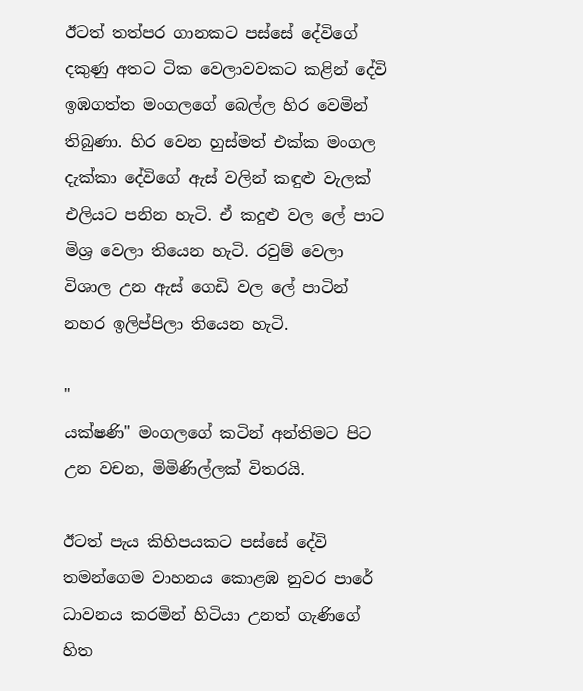ඊටත් තත්පර ගානකට පස්සේ දේවිගේ දකුණු අතට ටික වෙලාවවකට කළින් දේවි ඉඹගත්ත මංගලගේ බෙල්ල හිර වෙමින් තිබුණා. හිර වෙන හුස්මත් එක්ක මංගල දැක්කා දේවිගේ ඇස් වලින් කඳුළු වැලක් එලියට පනින හැටි. ඒ කදුළු වල ලේ පාට මිශ්‍ර වෙලා තියෙන හැටි. රවුම් වෙලා විශාල උන ඇස් ගෙඩි වල ලේ පාටින් නහර ඉලිප්පිලා තියෙන හැටි.

"
යක්ෂණි" මංගලගේ කටින් අන්තිමට පිට උන වචන, මිමිණිල්ලක් විතරයි.

ඊටත් පැය කිහිපයකට පස්සේ දේවි තමන්ගෙම වාහනය කොළඹ නුවර පාරේ ධාවනය කරමින් හිටියා උනත් ගැණිගේ හිත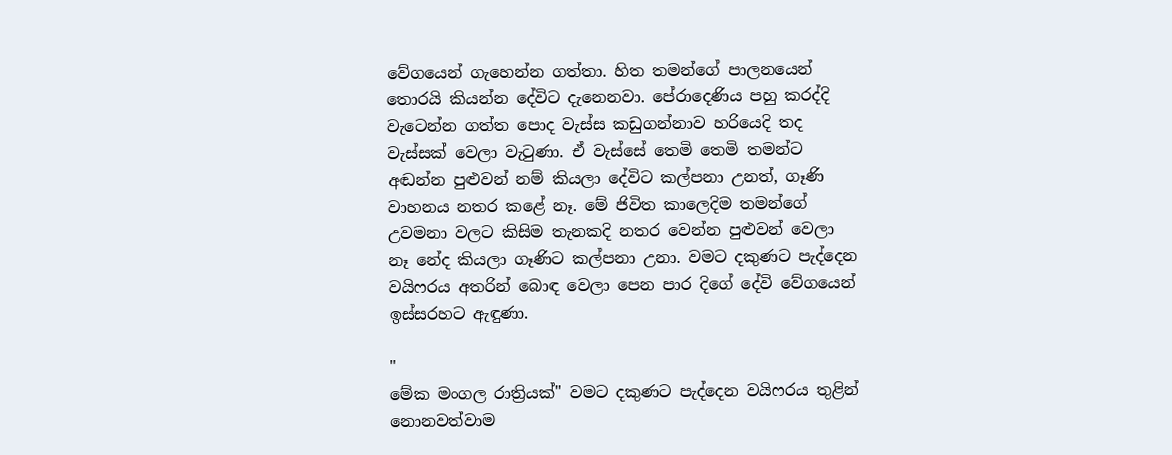වේගයෙන් ගැහෙන්න ගත්තා. හිත තමන්ගේ පාලනයෙන් තොරයි කියන්න දේවිට දැනෙනවා. පේරාදෙණිය පහු කරද්දි වැටෙන්න ගත්ත පොද වැස්ස කඩුගන්නාව හරියෙදි තද වැස්සක් වෙලා වැටුණා. ඒ වැස්සේ තෙමි තෙමි තමන්ට අඬන්න පුළුවන් නම් කියලා දේවිට කල්පනා උනත්, ගෑණි වාහනය නතර කළේ නෑ. මේ ජිවිත කාලෙදිම තමන්ගේ උවමනා වලට කිසිම තැනකදි නතර වෙන්න පුළුවන් වෙලා නෑ නේද කියලා ගෑණිට කල්පනා උනා. වමට දකුණට පැද්දෙන වයිෆරය අතරින් බොඳ වෙලා පෙන පාර දිගේ දේවි වේගයෙන් ඉස්සරහට ඇඳුණා.

"
මේක මංගල රාත්‍රියක්" වමට දකුණට පැද්දෙන වයිෆරය තුළින් නොනවත්වාම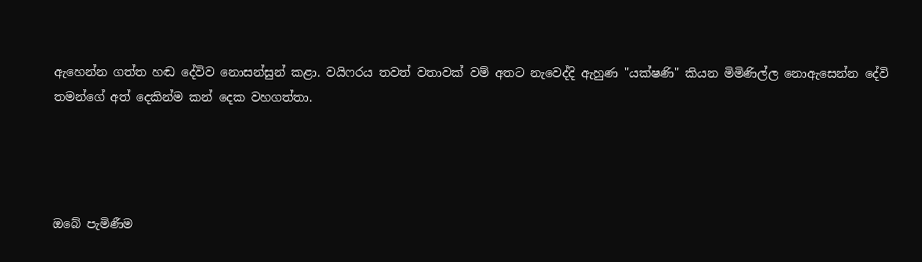ඇහෙන්න ගත්ත හඬ දේවිව නොසන්සුන් කළා. වයිෆරය තවත් වතාවක් වම් අතට නැවෙද්දි ඇහුණ "යක්ෂණි" කියන මිමිණිල්ල නොඇසෙන්න දේවි තමන්ගේ අත් දෙකින්ම කන් දෙක වහගත්තා.




ඔබේ පැමිණීම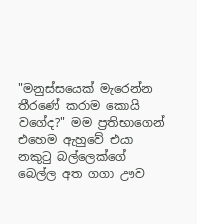"මනුස්සයෙක් මැරෙන්න තීරණේ කරාම කොයි වගේද?" මම ප්‍රතිභාගෙන් එහෙම ඇහුවේ එයා නකුටු බල්ලෙක්ගේ බෙල්ල අත ගගා ඌව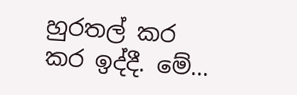හුරතල් කර කර ඉද්දී. මේ...